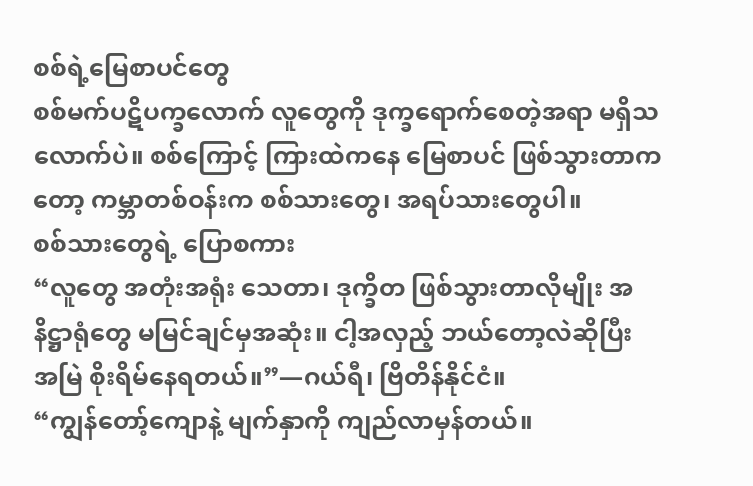စစ်ရဲ့မြေစာပင်တွေ
စစ်မက်ပဋိပက္ခလောက် လူတွေကို ဒုက္ခရောက်စေတဲ့အရာ မရှိသလောက်ပဲ။ စစ်ကြောင့် ကြားထဲကနေ မြေစာပင် ဖြစ်သွားတာကတော့ ကမ္ဘာတစ်ဝန်းက စစ်သားတွေ၊ အရပ်သားတွေပါ။
စစ်သားတွေရဲ့ ပြောစကား
“လူတွေ အတုံးအရုံး သေတာ၊ ဒုက္ခိတ ဖြစ်သွားတာလိုမျိုး အနိဋ္ဌာရုံတွေ မမြင်ချင်မှအဆုံး။ ငါ့အလှည့် ဘယ်တော့လဲဆိုပြီး အမြဲ စိုးရိမ်နေရတယ်။”—ဂယ်ရီ၊ ဗြိတိန်နိုင်ငံ။
“ကျွန်တော့်ကျောနဲ့ မျက်နှာကို ကျည်လာမှန်တယ်။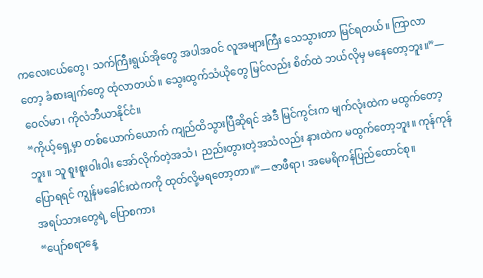ကလေးငယ်တွေ၊ သက်ကြီးရွယ်အိုတွေ အပါအဝင် လူအများကြီး သေသွားတာ မြင်ရတယ်။ ကြာလာတော့ ခံစားချက်တွေ ထုံလာတယ်။ သွေးထွက်သံယိုတွေ မြင်လည်း စိတ်ထဲ ဘယ်လိုမှ မနေတော့ဘူး။”—ဝေလ်မာ၊ ကိုလံဘီယာနိုင်ငံ။
“ကိုယ့်ရှေ့မှာ တစ်ယောက်ယောက် ကျည်ထိသွားပြီဆိုရင် အဲဒီ မြင်ကွင်းက မျက်လုံးထဲက မထွက်တော့ဘူး။ သူ စူးစူးဝါးဝါး အော်လိုက်တဲ့အသံ၊ ညည်းတွားတဲ့အသံလည်း နားထဲက မထွက်တော့ဘူး။ ကုန်ကုန်ပြောရရင် ကျွန်မခေါင်းထဲကကို ထုတ်လို့မရတော့တာ။”—ဇာဖီရာ၊ အမေရိကန်ပြည်ထောင်စု။
အရပ်သားတွေရဲ့ ပြောစကား
“ပျော်စရာနေ့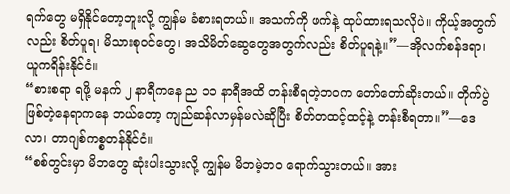ရက်တွေ မရှိနိုင်တော့ဘူးလို့ ကျွန်မ ခံစားရတယ်။ အသက်ကို ဖက်နဲ့ ထုပ်ထားရသလိုပဲ။ ကိုယ့်အတွက်လည်း စိတ်ပူရ၊ မိသားစုဝင်တွေ၊ အသိမိတ်ဆွေတွေအတွက်လည်း စိတ်ပူရနဲ့။”—အိုလက်စန်ဒရာ၊ ယူကရိန်းနိုင်ငံ။
“စားစရာ ရဖို့ မနက် ၂ နာရီကနေ ည ၁၁ နာရီအထိ တန်းစီရတဲ့ဘဝက တော်တော်ဆိုးတယ်။ တိုက်ပွဲဖြစ်တဲ့နေရာကနေ ဘယ်တော့ ကျည်ဆန်လာမှန်မလဲဆိုပြီး စိတ်တထင့်ထင့်နဲ့ တန်းစီရတာ။”—ဒေလာ၊ တာဂျစ်ကစ္စတန်နိုင်ငံ။
“စစ်တွင်းမှာ မိဘတွေ ဆုံးပါးသွားလို့ ကျွန်မ မိဘမဲ့ဘဝ ရောက်သွားတယ်။ အား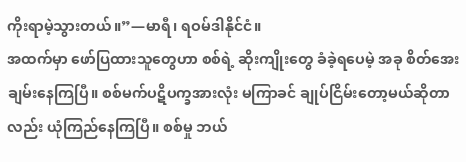ကိုးရာမဲ့သွားတယ်။”—မာရီ၊ ရဝမ်ဒါနိုင်ငံ။
အထက်မှာ ဖော်ပြထားသူတွေဟာ စစ်ရဲ့ ဆိုးကျိုးတွေ ခံခဲ့ရပေမဲ့ အခု စိတ်အေးချမ်းနေကြပြီ။ စစ်မက်ပဋိပက္ခအားလုံး မကြာခင် ချုပ်ငြိမ်းတော့မယ်ဆိုတာလည်း ယုံကြည်နေကြပြီ။ စစ်မှု ဘယ်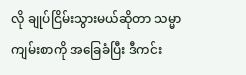လို ချုပ်ငြိမ်းသွားမယ်ဆိုတာ သမ္မာကျမ်းစာကို အခြေခံပြီး ဒီကင်း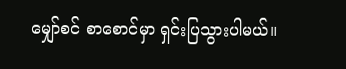မျှော်စင် စာစောင်မှာ ရှင်းပြသွားပါမယ်။